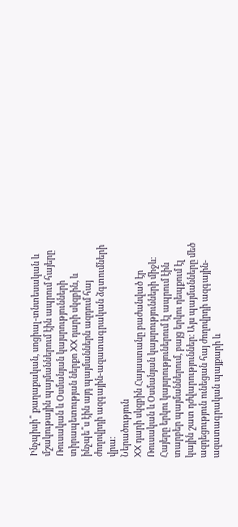Ինչպիսի՞ քաղաքական, սոցիալ-տնտեսական և մշակութային պայմաններում էին ապրում հայերը Ռուսական և Օսմանյան կայսրությունների տիրապետության ներքո XX դարի սկզբին, և ինչպե՞ս էին այդ պայմաններն ազդում հայ ժողովրդի ազգային-ազատագրական ձգտումների վրա։
Ներածություն
XX դարի սկզբին Հայաստանը բաժանված էր Ռուսական և Օսմանյան կայսրությունների միջև։ Հայերը երկու կայսրություներում էլ ապրում էին տարբեր պայմաններում, բայց երկու դեպքում էլ կային շատ դժվարություններ։ Այս պայմանները մեծ ազդեցություն ունեցան հայ ժողովրդի ազգային-ազատագրական պայքարի և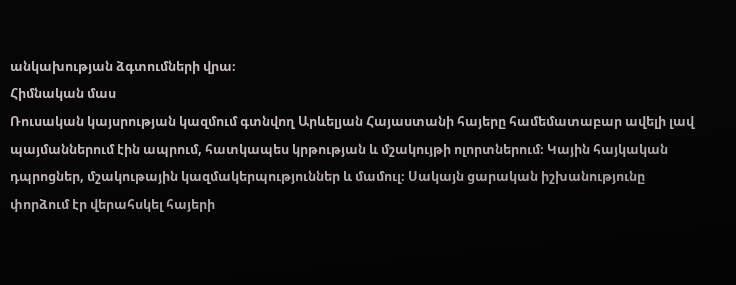անկախության ձգտումների վրա։
Հիմնական մաս
Ռուսական կայսրության կազմում գտնվող Արևելյան Հայաստանի հայերը համեմատաբար ավելի լավ պայմաններում էին ապրում, հատկապես կրթության և մշակույթի ոլորտներում։ Կային հայկական դպրոցներ, մշակութային կազմակերպություններ և մամուլ։ Սակայն ցարական իշխանությունը փորձում էր վերահսկել հայերի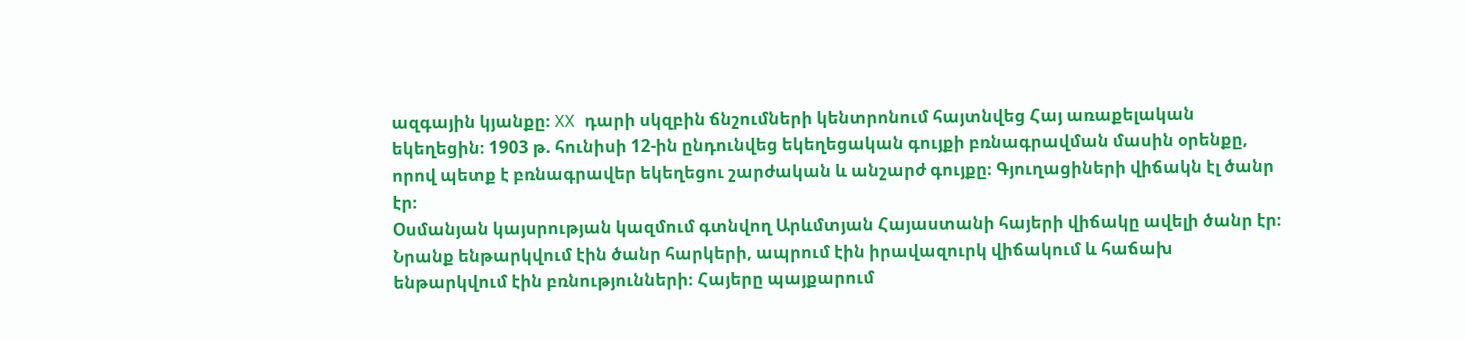ազգային կյանքը։ XX դարի սկզբին ճնշումների կենտրոնում հայտնվեց Հայ առաքելական եկեղեցին։ 1903 թ. հունիսի 12-ին ընդունվեց եկեղեցական գույքի բռնագրավման մասին օրենքը, որով պետք է բռնագրավեր եկեղեցու շարժական և անշարժ գույքը։ Գյուղացիների վիճակն էլ ծանր էր։
Օսմանյան կայսրության կազմում գտնվող Արևմտյան Հայաստանի հայերի վիճակը ավելի ծանր էր։ Նրանք ենթարկվում էին ծանր հարկերի, ապրում էին իրավազուրկ վիճակում և հաճախ ենթարկվում էին բռնությունների։ Հայերը պայքարում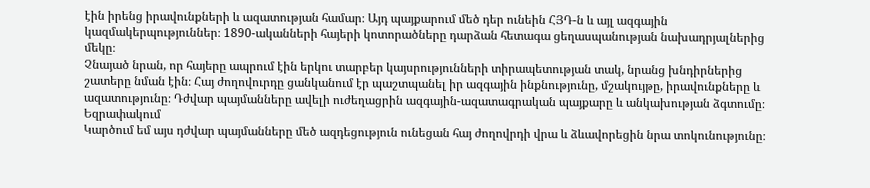էին իրենց իրավունքների և ազատության համար։ Այդ պայքարում մեծ դեր ունեին ՀՅԴ-ն և այլ ազգային կազմակերպություններ։ 1890-ականների հայերի կոտորածները դարձան հետագա ցեղասպանության նախադրյալներից մեկը։
Չնայած նրան, որ հայերը ապրում էին երկու տարբեր կայսրությունների տիրապետության տակ, նրանց խնդիրներից շատերը նման էին։ Հայ ժողովուրդը ցանկանում էր պաշտպանել իր ազգային ինքնությունը, մշակույթը, իրավունքները և ազատությունը։ Դժվար պայմանները ավելի ուժեղացրին ազգային-ազատագրական պայքարը և անկախության ձգտումը։
Եզրափակում
Կարծում եմ այս դժվար պայմանները մեծ ազդեցություն ունեցան հայ ժողովրդի վրա և ձևավորեցին նրա տոկունությունը։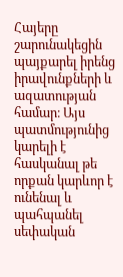Հայերը շարունակեցին պայքարել իրենց իրավունքների և ազատության համար։ Այս պատմությունից կարելի է հասկանալ թե որքան կարևոր է ունենալ և պահպանել սեփական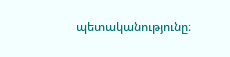պետականությունը։